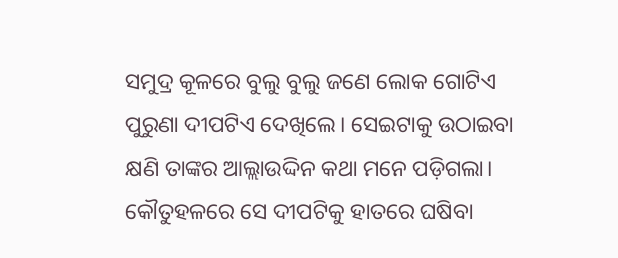ସମୁଦ୍ର କୂଳରେ ବୁଲୁ ବୁଲୁ ଜଣେ ଲୋକ ଗୋଟିଏ ପୁରୁଣା ଦୀପଟିଏ ଦେଖିଲେ। ସେଇଟାକୁ ଉଠାଇବା କ୍ଷଣି ତାଙ୍କର ଆଲ୍ଲାଉଦ୍ଦିନ କଥା ମନେ ପଡ଼ିଗଲା। କୌତୁହଳରେ ସେ ଦୀପଟିକୁ ହାତରେ ଘଷିବା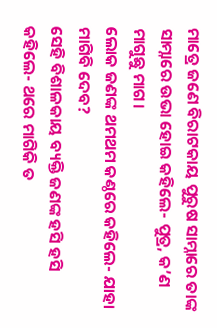ମାତ୍ରେ ଜଣେ ବିରାଟକାୟ ପୁରୁଷ ସାମ୍ନାରେ ତାଙ୍କ ସାମ୍ନାରେ ଉଭା ହୋଇ କହିଲେ- ପୁତ୍ର, କ’ଣ ମାଗୁଛୁ ମାଗ।
ଲୋକ ଜଣଙ୍କ ଥମଥମ କଣ୍ଠରେ କହିଲେ- ଯାହା ମାଗିବି ଦେବ?
ସେହି ବିଶାଳକାୟ ବ୍ୟକ୍ତି ଜଣଙ୍କ ହସି ହସି କହିଲେ- ଥରେ ମାଗିକି ତ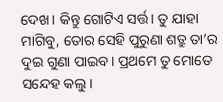ଦେଖ। କିନ୍ତୁ ଗୋଟିଏ ସର୍ତ୍ତ। ତୁ ଯାହା ମାଗିବୁ, ତୋର ସେହି ପୁରୁଣା ଶତ୍ରୁ ତା’ର ଦୁଇ ଗୁଣା ପାଇବ। ପ୍ରଥମେ ତୁ ମୋତେ ସନ୍ଦେହ କଲୁ।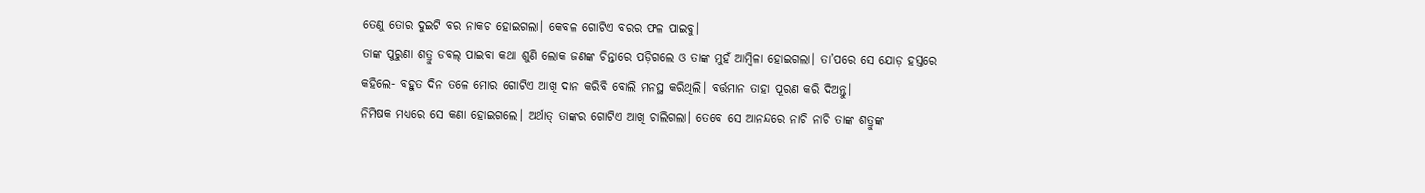ତେଣୁ ତୋର ଦୁଇଟି ବର ନାକଚ ହୋଇଗଲା। କେବଳ ଗୋଟିଏ ବରର ଫଳ ପାଇବୁ।
ତାଙ୍କ ପୁରୁଣା ଶତ୍ରୁ ଡବଲ୍ ପାଇବା କଥା ଶୁଣି ଲୋକ ଜଣଙ୍କ ଚିନ୍ତାରେ ପଡ଼ିଗଲେ ଓ ତାଙ୍କ ମୁହଁ ଆମ୍ବିଳା ହୋଇଗଲା। ତା’ପରେ ସେ ଯୋଡ଼ ହସ୍ତରେ କହିଲେ- ବହୁତ ଦିନ ତଳେ ମୋର ଗୋଟିଏ ଆଖି ଦାନ କରିବି ବୋଲି ମନସ୍ଥ କରିଥିଲି। ବର୍ତ୍ତମାନ ତାହା ପୂରଣ କରି ଦିଅନ୍ତୁ।
ନିମିଷକ ମଧ୍ୟରେ ସେ କଣା ହୋଇଗଲେ। ଅର୍ଥାତ୍ ତାଙ୍କର ଗୋଟିଏ ଆଖି ଚାଲିଗଲା। ତେବେ ସେ ଆନନ୍ଦରେ ନାଚି ନାଚି ତାଙ୍କ ଶତ୍ରୁଙ୍କ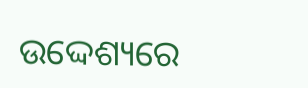ଉଦ୍ଦେଶ୍ୟରେ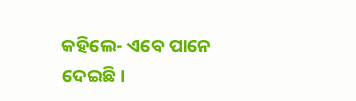କହିଲେ- ଏବେ ପାନେ ଦେଇଛି।